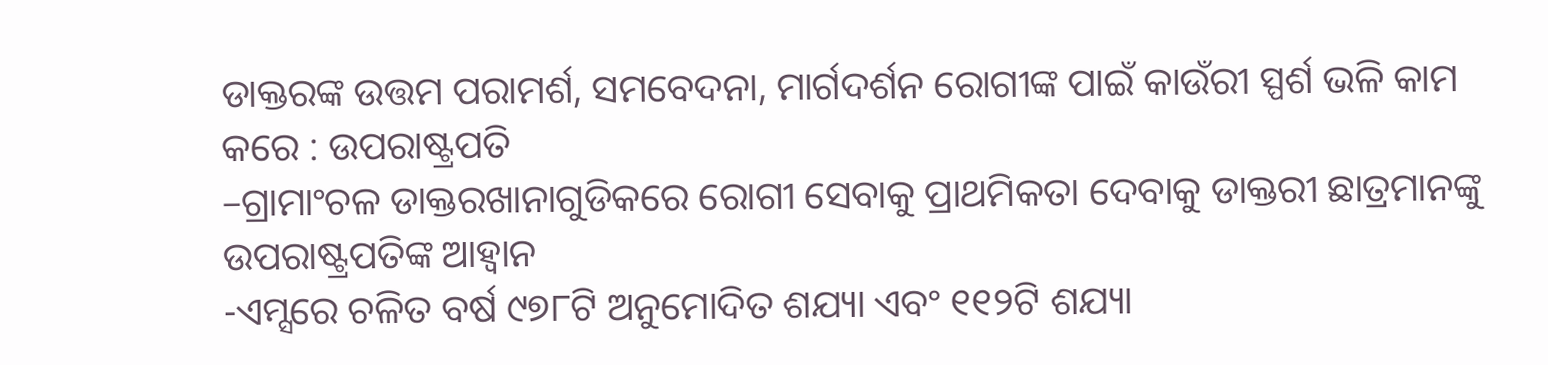ଡାକ୍ତରଙ୍କ ଉତ୍ତମ ପରାମର୍ଶ, ସମବେଦନା, ମାର୍ଗଦର୍ଶନ ରୋଗୀଙ୍କ ପାଇଁ କାଉଁରୀ ସ୍ପର୍ଶ ଭଳି କାମ କରେ : ଉପରାଷ୍ଟ୍ରପତି
–ଗ୍ରାମାଂଚଳ ଡାକ୍ତରଖାନାଗୁଡିକରେ ରୋଗୀ ସେବାକୁ ପ୍ରାଥମିକତା ଦେବାକୁ ଡାକ୍ତରୀ ଛାତ୍ରମାନଙ୍କୁ ଉପରାଷ୍ଟ୍ରପତିଙ୍କ ଆହ୍ୱାନ
-ଏମ୍ସରେ ଚଳିତ ବର୍ଷ ୯୭୮ଟି ଅନୁମୋଦିତ ଶଯ୍ୟା ଏବଂ ୧୧୨ଟି ଶଯ୍ୟା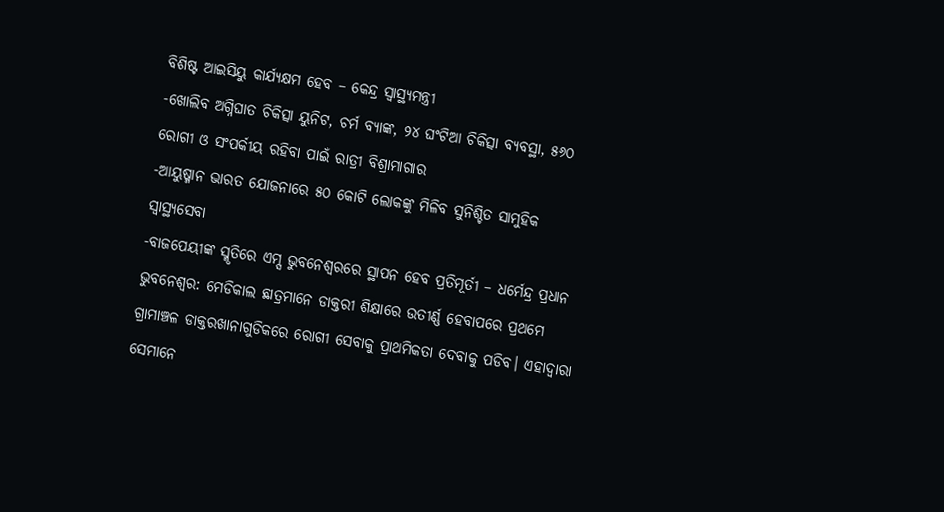ବିଶିଷ୍ଟ ଆଇସିୟୁ କାର୍ଯ୍ୟକ୍ଷମ ହେବ – କେନ୍ଦ୍ର ସ୍ୱାସ୍ଥ୍ୟମନ୍ତ୍ରୀ
-ଖୋଲିବ ଅଗ୍ନିଘାତ ଚିକିତ୍ସା ୟୁନିଟ, ଚର୍ମ ବ୍ୟାଙ୍କ, ୨୪ ଘଂଟିଆ ଚିକିତ୍ସା ବ୍ୟବସ୍ଥା, ୫୬୦ ରୋଗୀ ଓ ସଂପର୍କୀୟ ରହିବା ପାଇଁ ରାତ୍ରୀ ବିଶ୍ରାମାଗାର
-ଆୟୁଷ୍ମାନ ଭାରତ ଯୋଜନାରେ ୫୦ କୋଟି ଲୋକଙ୍କୁ ମିଳିବ ସୁନିଶ୍ଚିତ ସାମୁହିକ ସ୍ୱାସ୍ଥ୍ୟସେବା
-ବାଜପେୟୀଙ୍କ ସ୍ମୃତିରେ ଏମ୍ସ ଭୁବନେଶ୍ୱରରେ ସ୍ଥାପନ ହେବ ପ୍ରତିମୂର୍ତୀ – ଧର୍ମେନ୍ଦ୍ର ପ୍ରଧାନ
ଭୁବନେଶ୍ୱର: ମେଡିକାଲ ଛାତ୍ରମାନେ ଡାକ୍ତରୀ ଶିକ୍ଷାରେ ଉତୀର୍ଣ୍ଣ ହେବାପରେ ପ୍ରଥମେ ଗ୍ରାମାଞ୍ଚଳ ଡାକ୍ତରଖାନାଗୁଡିକରେ ରୋଗୀ ସେବାକୁ ପ୍ରାଥମିକତା ଦେବାକୁ ପଡିବ। ଏହାଦ୍ୱାରା ସେମାନେ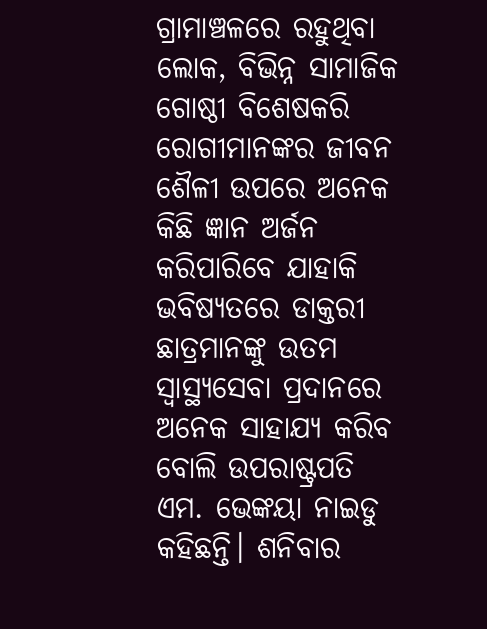ଗ୍ରାମାଞ୍ଚଳରେ ରହୁଥିବା ଲୋକ, ବିଭିନ୍ନ ସାମାଜିକ ଗୋଷ୍ଠୀ ବିଶେଷକରି ରୋଗୀମାନଙ୍କର ଜୀବନ ଶୈଳୀ ଉପରେ ଅନେକ କିଛି ଜ୍ଞାନ ଅର୍ଜନ କରିପାରିବେ ଯାହାକି ଭବିଷ୍ୟତରେ ଡାକ୍ତରୀ ଛାତ୍ରମାନଙ୍କୁ ଉତମ ସ୍ୱାସ୍ଥ୍ୟସେବା ପ୍ରଦାନରେ ଅନେକ ସାହାଯ୍ୟ କରିବ ବୋଲି ଉପରାଷ୍ଟ୍ରପତି ଏମ. ଭେଙ୍କୟା ନାଇଡୁ କହିଛନ୍ତି। ଶନିବାର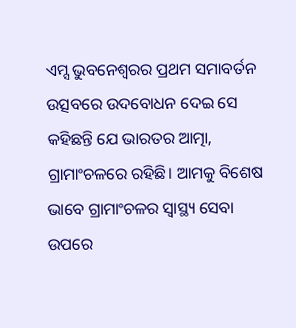ଏମ୍ସ ଭୁବନେଶ୍ୱରର ପ୍ରଥମ ସମାବର୍ତନ ଉତ୍ସବରେ ଉଦବୋଧନ ଦେଇ ସେ କହିଛନ୍ତି ଯେ ଭାରତର ଆତ୍ମା, ଗ୍ରାମାଂଚଳରେ ରହିଛି। ଆମକୁ ବିଶେଷ ଭାବେ ଗ୍ରାମାଂଚଳର ସ୍ୱାସ୍ଥ୍ୟ ସେବା ଉପରେ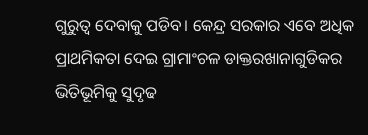ଗୁରୁତ୍ୱ ଦେବାକୁ ପଡିବ। କେନ୍ଦ୍ର ସରକାର ଏବେ ଅଧିକ ପ୍ରାଥମିକତା ଦେଇ ଗ୍ରାମାଂଚଳ ଡାକ୍ତରଖାନାଗୁଡିକର ଭିତିଭୂମିକୁ ସୁଦୃଢ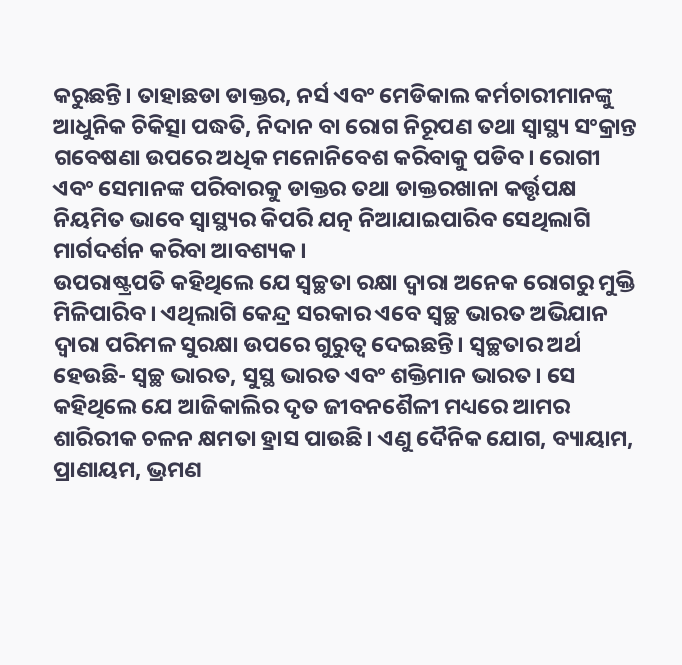କରୁଛନ୍ତି। ତାହାଛଡା ଡାକ୍ତର, ନର୍ସ ଏବଂ ମେଡିକାଲ କର୍ମଚାରୀମାନଙ୍କୁ ଆଧୁନିକ ଚିକିତ୍ସା ପଦ୍ଧତି, ନିଦାନ ବା ରୋଗ ନିରୂପଣ ତଥା ସ୍ୱାସ୍ଥ୍ୟ ସଂକ୍ରାନ୍ତ ଗବେଷଣା ଉପରେ ଅଧିକ ମନୋନିବେଶ କରିବାକୁ ପଡିବ। ରୋଗୀ ଏବଂ ସେମାନଙ୍କ ପରିବାରକୁ ଡାକ୍ତର ତଥା ଡାକ୍ତରଖାନା କର୍ତ୍ତୃପକ୍ଷ ନିୟମିତ ଭାବେ ସ୍ୱାସ୍ଥ୍ୟର କିପରି ଯତ୍ନ ନିଆଯାଇପାରିବ ସେଥିଲାଗି ମାର୍ଗଦର୍ଶନ କରିବା ଆବଶ୍ୟକ।
ଉପରାଷ୍ଟ୍ରପତି କହିଥିଲେ ଯେ ସ୍ୱଚ୍ଛତା ରକ୍ଷା ଦ୍ୱାରା ଅନେକ ରୋଗରୁ ମୁକ୍ତି ମିଳିପାରିବ। ଏଥିଲାଗି କେନ୍ଦ୍ର ସରକାର ଏବେ ସ୍ୱଚ୍ଛ ଭାରତ ଅଭିଯାନ ଦ୍ୱାରା ପରିମଳ ସୁରକ୍ଷା ଉପରେ ଗୁରୁତ୍ୱ ଦେଇଛନ୍ତି। ସ୍ୱଚ୍ଛତାର ଅର୍ଥ ହେଉଛି- ସ୍ୱଚ୍ଛ ଭାରତ, ସୁସ୍ଥ ଭାରତ ଏବଂ ଶକ୍ତିମାନ ଭାରତ। ସେ କହିଥିଲେ ଯେ ଆଜିକାଲିର ଦୃତ ଜୀବନଶୈଳୀ ମଧ୍ୟରେ ଆମର ଶାରିରୀକ ଚଳନ କ୍ଷମତା ହ୍ରାସ ପାଉଛି। ଏଣୁ ଦୈନିକ ଯୋଗ, ବ୍ୟାୟାମ, ପ୍ରାଣାୟମ, ଭ୍ରମଣ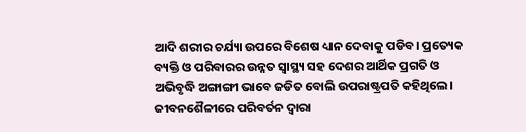ଆଦି ଶରୀର ଚର୍ଯ୍ୟା ଉପରେ ବିଶେଷ ଧ୍ୟାନ ଦେବାକୁ ପଡିବ। ପ୍ରତ୍ୟେକ ବ୍ୟକ୍ତି ଓ ପରିବାରର ଉନ୍ନତ ସ୍ୱାସ୍ଥ୍ୟ ସହ ଦେଶର ଆର୍ଥିକ ପ୍ରଗତି ଓ ଅଭିବୃଦ୍ଧି ଅଙ୍ଗାଙ୍ଗୀ ଭାବେ ଜଡିତ ବୋଲି ଉପରାଷ୍ଟ୍ରପତି କହିଥିଲେ। ଜୀବନଶୈଳୀରେ ପରିବର୍ତନ ଦ୍ୱାରା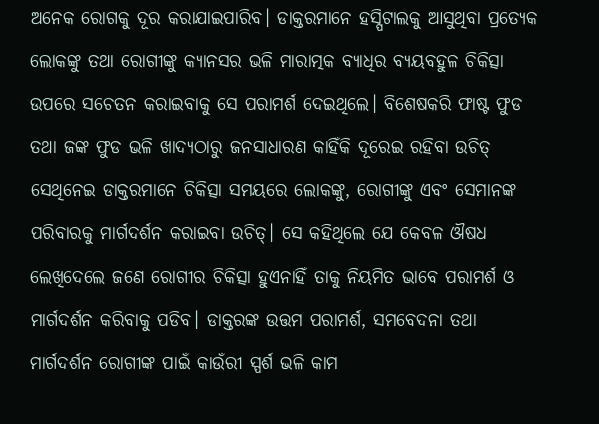ଅନେକ ରୋଗକୁ ଦୂର କରାଯାଇପାରିବ। ଡାକ୍ତରମାନେ ହସ୍ପିଟାଲକୁ ଆସୁଥିବା ପ୍ରତ୍ୟେକ ଲୋକଙ୍କୁ ତଥା ରୋଗୀଙ୍କୁ କ୍ୟାନସର ଭଳି ମାରାତ୍ମକ ବ୍ୟାଧିର ବ୍ୟୟବହୁଳ ଚିକିତ୍ସା ଉପରେ ସଚେତନ କରାଇବାକୁ ସେ ପରାମର୍ଶ ଦେଇଥିଲେ। ବିଶେଷକରି ଫାଷ୍ଟ ଫୁଡ ତଥା ଜଙ୍କ ଫୁଡ ଭଳି ଖାଦ୍ୟଠାରୁ ଜନସାଧାରଣ କାହିଁକି ଦୂରେଇ ରହିବା ଉଚିତ୍ ସେଥିନେଇ ଡାକ୍ତରମାନେ ଚିକିତ୍ସା ସମୟରେ ଲୋକଙ୍କୁ, ରୋଗୀଙ୍କୁ ଏବଂ ସେମାନଙ୍କ ପରିବାରକୁ ମାର୍ଗଦର୍ଶନ କରାଇବା ଉଚିତ୍। ସେ କହିଥିଲେ ଯେ କେବଳ ଔଷଧ ଲେଖିଦେଲେ ଜଣେ ରୋଗୀର ଚିକିତ୍ସା ହୁଏନାହିଁ ତାକୁ ନିୟମିତ ଭାବେ ପରାମର୍ଶ ଓ ମାର୍ଗଦର୍ଶନ କରିବାକୁ ପଡିବ। ଡାକ୍ତରଙ୍କ ଉତ୍ତମ ପରାମର୍ଶ, ସମବେଦନା ତଥା ମାର୍ଗଦର୍ଶନ ରୋଗୀଙ୍କ ପାଇଁ କାଉଁରୀ ସ୍ପର୍ଶ ଭଳି କାମ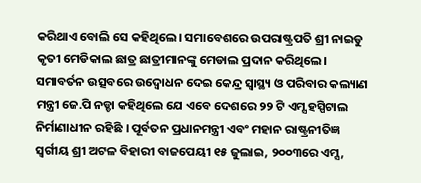କରିଥାଏ ବୋଲି ସେ କହିଥିଲେ। ସମାବେଶରେ ଉପରାଷ୍ଟ୍ରପତି ଶ୍ରୀ ନାଇଡୁ କୃତୀ ମେଡିକାଲ ଛାତ୍ର ଛାତ୍ରୀମାନଙ୍କୁ ମେଡାଲ ପ୍ରଦାନ କରିଥିଲେ।
ସମାବର୍ତନ ଉତ୍ସବରେ ଉଦ୍ବୋଧନ ଦେଇ କେନ୍ଦ୍ର ସ୍ୱାସ୍ଥ୍ୟ ଓ ପରିବାର କଲ୍ୟାଣ ମନ୍ତ୍ରୀ ଜେ.ପି ନଡ୍ଡା କହିଥିଲେ ଯେ ଏବେ ଦେଶରେ ୨୨ ଟି ଏମ୍ସ ହସ୍ପିଟାଲ ନିର୍ମାଣାଧୀନ ରହିଛି । ପୂର୍ବତନ ପ୍ରଧାନମନ୍ତ୍ରୀ ଏବଂ ମହାନ ରାଷ୍ଟ୍ରନୀତିଜ୍ଞ ସ୍ୱର୍ଗୀୟ ଶ୍ରୀ ଅଟଳ ବିହାରୀ ବାଜପେୟୀ ୧୫ ଜୁଲାଇ, ୨୦୦୩ରେ ଏମ୍ସ,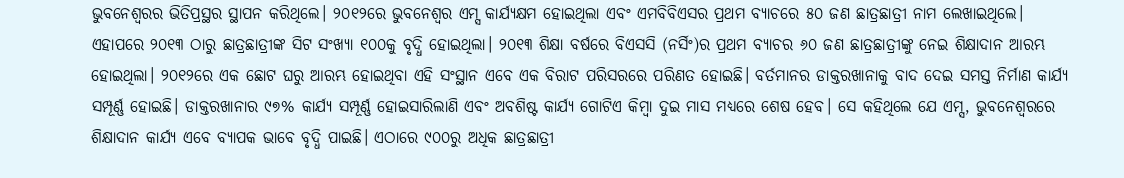ଭୁବନେଶ୍ୱରର ଭିତିପ୍ରସ୍ଥର ସ୍ଥାପନ କରିଥିଲେ। ୨୦୧୨ରେ ଭୁବନେଶ୍ୱର ଏମ୍ସ କାର୍ଯ୍ୟକ୍ଷମ ହୋଇଥିଲା ଏବଂ ଏମବିବିଏସର ପ୍ରଥମ ବ୍ୟାଚରେ ୫୦ ଜଣ ଛାତ୍ରଛାତ୍ରୀ ନାମ ଲେଖାଇଥିଲେ। ଏହାପରେ ୨୦୧୩ ଠାରୁ ଛାତ୍ରଛାତ୍ରୀଙ୍କ ସିଟ ସଂଖ୍ୟା ୧୦୦କୁ ବୃଦ୍ଧି ହୋଇଥିଲା। ୨୦୧୩ ଶିକ୍ଷା ବର୍ଷରେ ବିଏସସି (ନର୍ସିଂ)ର ପ୍ରଥମ ବ୍ୟାଚର ୬୦ ଜଣ ଛାତ୍ରଛାତ୍ରୀଙ୍କୁ ନେଇ ଶିକ୍ଷାଦାନ ଆରମ୍ଭ ହୋଇଥିଲା। ୨୦୧୨ରେ ଏକ ଛୋଟ ଘରୁ ଆରମ୍ଭ ହୋଇଥିବା ଏହି ସଂସ୍ଥାନ ଏବେ ଏକ ବିରାଟ ପରିସରରେ ପରିଣତ ହୋଇଛି। ବର୍ତମାନର ଡାକ୍ତରଖାନାକୁ ବାଦ ଦେଇ ସମସ୍ତ ନିର୍ମାଣ କାର୍ଯ୍ୟ ସମ୍ପୂର୍ଣ୍ଣ ହୋଇଛି। ଡାକ୍ତରଖାନାର ୯୭% କାର୍ଯ୍ୟ ସମ୍ପୂର୍ଣ୍ଣ ହୋଇସାରିଲାଣି ଏବଂ ଅବଶିଷ୍ଟ କାର୍ଯ୍ୟ ଗୋଟିଏ କିମ୍ବା ଦୁଇ ମାସ ମଧ୍ୟରେ ଶେଷ ହେବ। ସେ କହିଥିଲେ ଯେ ଏମ୍ସ, ଭୁବନେଶ୍ୱରରେ ଶିକ୍ଷାଦାନ କାର୍ଯ୍ୟ ଏବେ ବ୍ୟାପକ ଭାବେ ବୃଦ୍ଧି ପାଇଛି। ଏଠାରେ ୯୦୦ରୁ ଅଧିକ ଛାତ୍ରଛାତ୍ରୀ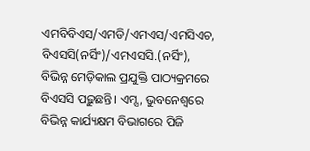ଏମବିବିଏସ/ଏମଡି/ଏମଏସ/ଏମସିଏଚ, ବିଏସସି(ନର୍ସିଂ)/ଏମଏସସି.(ନର୍ସିଂ), ବିଭିନ୍ନ ମେଡ଼ିକାଲ ପ୍ରଯୁକ୍ତି ପାଠ୍ୟକ୍ରମରେ ବିଏସସି ପଢ଼ୁଛନ୍ତି। ଏମ୍ସ, ଭୁବନେଶ୍ୱରେ ବିଭିନ୍ନ କାର୍ଯ୍ୟକ୍ଷମ ବିଭାଗରେ ପିଜି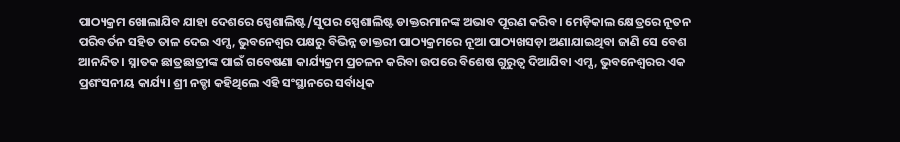ପାଠ୍ୟକ୍ରମ ଖୋଲାଯିବ ଯାହା ଦେଶରେ ସ୍ପେଶାଲିଷ୍ଟ/ସୁପର ସ୍ପେଶାଲିଷ୍ଟ ଡାକ୍ତରମାନଙ୍କ ଅଭାବ ପୂରଣ କରିବ। ମେଡ଼ିକାଲ କ୍ଷେତ୍ରରେ ନୂତନ ପରିବର୍ତନ ସହିତ ତାଳ ଦେଇ ଏମ୍ସ, ଭୁବନେଶ୍ୱର ପକ୍ଷରୁ ବିଭିନ୍ନ ଡାକ୍ତରୀ ପାଠ୍ୟକ୍ରମରେ ନୂଆ ପାଠ୍ୟଖସଡ଼ା ଅଣାଯାଇଥିବା ଜାଣି ସେ ବେଶ ଆନନ୍ଦିତ। ସ୍ନାତକ ଛାତ୍ରଛାତ୍ରୀଙ୍କ ପାଇଁ ଗବେଷଣା କାର୍ଯ୍ୟକ୍ରମ ପ୍ରଚଳନ କରିବା ଉପରେ ବିଶେଷ ଗୁରୁତ୍ୱ ଦିଆଯିବା ଏମ୍ସ, ଭୁବନେଶ୍ୱରର ଏକ ପ୍ରଶଂସନୀୟ କାର୍ଯ୍ୟ। ଶ୍ରୀ ନଡ୍ଡା କହିଥିଲେ ଏହି ସଂସ୍ଥାନରେ ସର୍ବାଧିକ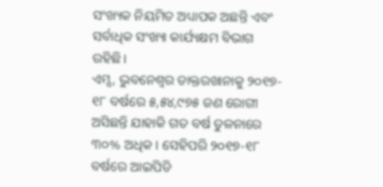ସଂଖ୍ୟକ ନିୟମିତ ଅଧ୍ୟାପକ ଅଛନ୍ତି ଏବଂ ସର୍ବାଧିକ ସଂଖ୍ୟା କାର୍ଯ୍ୟକ୍ଷମ ବିଭାଗ ରହିଛି।
ଏମ୍ସ, ଭୁବନେଶ୍ୱର ଡାକ୍ତରଖାନାକୁ ୨୦୧୭- ୧୮ ବର୍ଷରେ ୫,୫୪,୯୭୫ ଜଣ ରୋଗୀ ଅସିଛନ୍ତି ଯାହାକି ଗତ ବର୍ଷ ତୁଳନାରେ ୩୦% ଅଧିକ। ସେହିପରି ୨୦୧୭-୧୮ ବର୍ଷରେ ଆଇପିଡି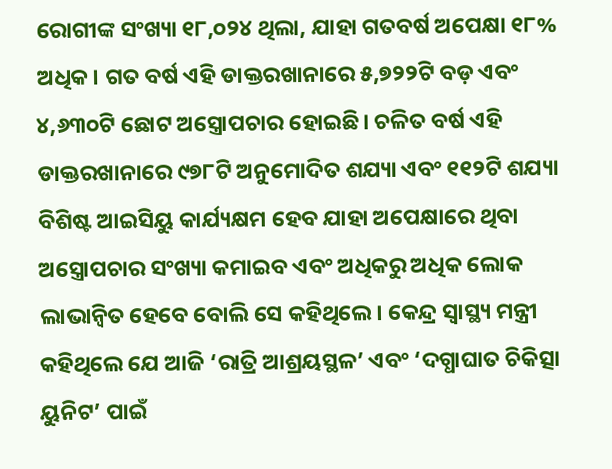ରୋଗୀଙ୍କ ସଂଖ୍ୟା ୧୮,୦୨୪ ଥିଲା, ଯାହା ଗତବର୍ଷ ଅପେକ୍ଷା ୧୮% ଅଧିକ। ଗତ ବର୍ଷ ଏହି ଡାକ୍ତରଖାନାରେ ୫,୭୨୨ଟି ବଡ଼ ଏବଂ ୪,୬୩୦ଟି ଛୋଟ ଅସ୍ତ୍ରୋପଚାର ହୋଇଛି। ଚଳିତ ବର୍ଷ ଏହି ଡାକ୍ତରଖାନାରେ ୯୭୮ଟି ଅନୁମୋଦିତ ଶଯ୍ୟା ଏବଂ ୧୧୨ଟି ଶଯ୍ୟା ବିଶିଷ୍ଟ ଆଇସିୟୁ କାର୍ଯ୍ୟକ୍ଷମ ହେବ ଯାହା ଅପେକ୍ଷାରେ ଥିବା ଅସ୍ତ୍ରୋପଚାର ସଂଖ୍ୟା କମାଇବ ଏବଂ ଅଧିକରୁ ଅଧିକ ଲୋକ ଲାଭାନ୍ୱିତ ହେବେ ବୋଲି ସେ କହିଥିଲେ। କେନ୍ଦ୍ର ସ୍ୱାସ୍ଥ୍ୟ ମନ୍ତ୍ରୀ କହିଥିଲେ ଯେ ଆଜି ‘ରାତ୍ରି ଆଶ୍ରୟସ୍ଥଳ’ ଏବଂ ‘ଦଗ୍ଧାଘାତ ଚିକିତ୍ସା ୟୁନିଟ’ ପାଇଁ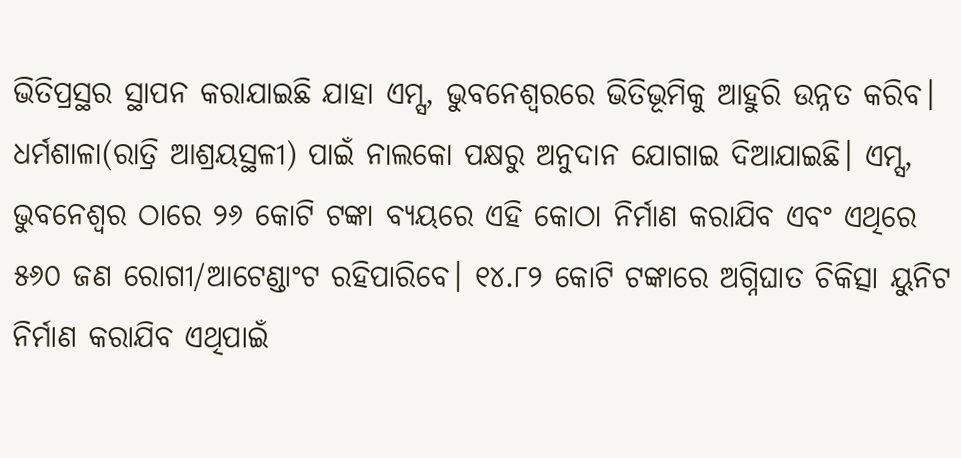ଭିତିପ୍ରସ୍ଥର ସ୍ଥାପନ କରାଯାଇଛି ଯାହା ଏମ୍ସ, ଭୁବନେଶ୍ୱରରେ ଭିତିଭୂମିକୁ ଆହୁରି ଉନ୍ନତ କରିବ। ଧର୍ମଶାଳା(ରାତ୍ରି ଆଶ୍ରୟସ୍ଥଳୀ) ପାଇଁ ନାଲକୋ ପକ୍ଷରୁ ଅନୁଦାନ ଯୋଗାଇ ଦିଆଯାଇଛି। ଏମ୍ସ, ଭୁବନେଶ୍ୱର ଠାରେ ୨୬ କୋଟି ଟଙ୍କା ବ୍ୟୟରେ ଏହି କୋଠା ନିର୍ମାଣ କରାଯିବ ଏବଂ ଏଥିରେ ୫୬୦ ଜଣ ରୋଗୀ/ଆଟେଣ୍ଡାଂଟ ରହିପାରିବେ। ୧୪.୮୨ କୋଟି ଟଙ୍କାରେ ଅଗ୍ନିଘାତ ଚିକିତ୍ସା ୟୁନିଟ ନିର୍ମାଣ କରାଯିବ ଏଥିପାଇଁ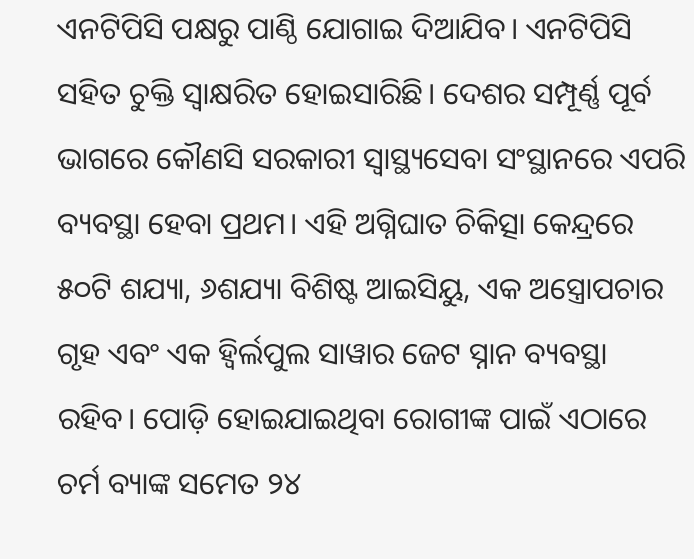ଏନଟିପିସି ପକ୍ଷରୁ ପାଣ୍ଠି ଯୋଗାଇ ଦିଆଯିବ। ଏନଟିପିସି ସହିତ ଚୁକ୍ତି ସ୍ୱାକ୍ଷରିତ ହୋଇସାରିଛି। ଦେଶର ସମ୍ପୂର୍ଣ୍ଣ ପୂର୍ବ ଭାଗରେ କୌଣସି ସରକାରୀ ସ୍ୱାସ୍ଥ୍ୟସେବା ସଂସ୍ଥାନରେ ଏପରି ବ୍ୟବସ୍ଥା ହେବା ପ୍ରଥମ। ଏହି ଅଗ୍ନିଘାତ ଚିକିତ୍ସା କେନ୍ଦ୍ରରେ ୫୦ଟି ଶଯ୍ୟା, ୬ଶଯ୍ୟା ବିଶିଷ୍ଟ ଆଇସିୟୁ, ଏକ ଅସ୍ତ୍ରୋପଚାର ଗୃହ ଏବଂ ଏକ ହ୍ୱିର୍ଲପୁଲ ସାୱାର ଜେଟ ସ୍ନାନ ବ୍ୟବସ୍ଥା ରହିବ। ପୋଡ଼ି ହୋଇଯାଇଥିବା ରୋଗୀଙ୍କ ପାଇଁ ଏଠାରେ ଚର୍ମ ବ୍ୟାଙ୍କ ସମେତ ୨୪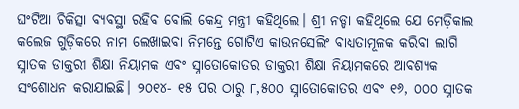ଘଂଟିଆ ଚିକିତ୍ସା ବ୍ୟବସ୍ଥା ରହିବ ବୋଲି କେନ୍ଦ୍ର ମନ୍ତ୍ରୀ କହିଥିଲେ। ଶ୍ରୀ ନଡ୍ଡା କହିଥିଲେ ଯେ ମେଡ଼ିକାଲ କଲେଜ ଗୁଡ଼ିକରେ ନାମ ଲେଖାଇବା ନିମନ୍ତେ ଗୋଟିଏ କାଉନସେଲିଂ ବାଧ୍ୟତାମୂଳକ କରିବା ଲାଗି ସ୍ନାତକ ଡାକ୍ତରୀ ଶିକ୍ଷା ନିୟାମକ ଏବଂ ସ୍ନାତୋକୋତର ଡାକ୍ତରୀ ଶିକ୍ଷା ନିୟାମକରେ ଆବଶ୍ୟକ ସଂଶୋଧନ କରାଯାଇଛି। ୨୦୧୪- ୧୫ ପର ଠାରୁ ୮,୫୦୦ ସ୍ନାତୋକୋତର ଏବଂ ୧୬, ୦୦୦ ସ୍ନାତକ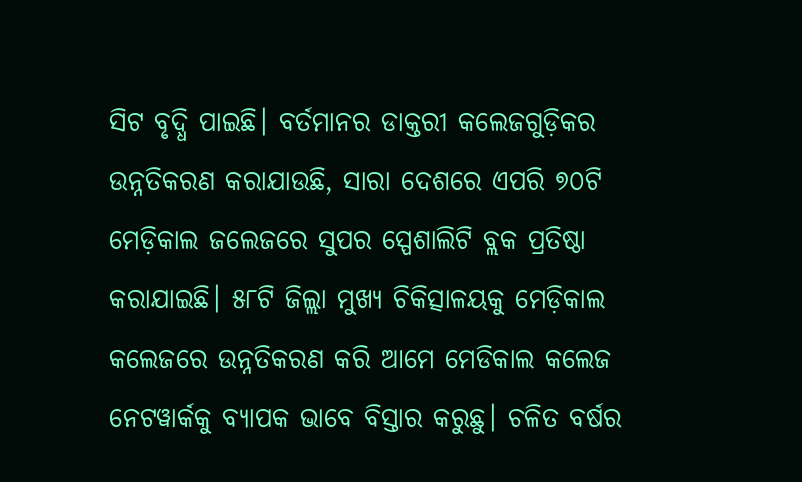ସିଟ ବୃଦ୍ଧି ପାଇଛି। ବର୍ତମାନର ଡାକ୍ତରୀ କଲେଜଗୁଡ଼ିକର ଉନ୍ନତିକରଣ କରାଯାଉଛି, ସାରା ଦେଶରେ ଏପରି ୭୦ଟି ମେଡ଼ିକାଲ ଜଲେଜରେ ସୁପର ସ୍ପେଶାଲିଟି ବ୍ଲକ ପ୍ରତିଷ୍ଠା କରାଯାଇଛି। ୫୮ଟି ଜିଲ୍ଲା ମୁଖ୍ୟ ଚିକିତ୍ସାଳୟକୁ ମେଡ଼ିକାଲ କଲେଜରେ ଉନ୍ନତିକରଣ କରି ଆମେ ମେଡିକାଲ କଲେଜ ନେଟୱାର୍କକୁ ବ୍ୟାପକ ଭାବେ ବିସ୍ତାର କରୁଛୁ। ଚଳିତ ବର୍ଷର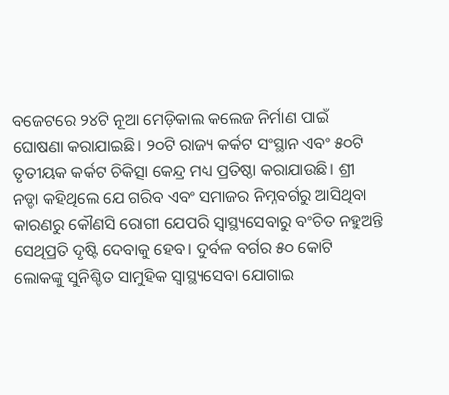ବଜେଟରେ ୨୪ଟି ନୂଆ ମେଡ଼ିକାଲ କଲେଜ ନିର୍ମାଣ ପାଇଁ ଘୋଷଣା କରାଯାଇଛି। ୨୦ଟି ରାଜ୍ୟ କର୍କଟ ସଂସ୍ଥାନ ଏବଂ ୫୦ଟି ତୃତୀୟକ କର୍କଟ ଚିକିତ୍ସା କେନ୍ଦ୍ର ମଧ୍ୟ ପ୍ରତିଷ୍ଠା କରାଯାଉଛି। ଶ୍ରୀ ନଡ୍ଡା କହିଥିଲେ ଯେ ଗରିବ ଏବଂ ସମାଜର ନିମ୍ନବର୍ଗରୁ ଆସିଥିବା କାରଣରୁ କୌଣସି ରୋଗୀ ଯେପରି ସ୍ୱାସ୍ଥ୍ୟସେବାରୁ ବଂଚିତ ନହୁଅନ୍ତି ସେଥିପ୍ରତି ଦୃଷ୍ଟି ଦେବାକୁ ହେବ। ଦୁର୍ବଳ ବର୍ଗର ୫୦ କୋଟି ଲୋକଙ୍କୁ ସୁନିଶ୍ଚିତ ସାମୁହିକ ସ୍ୱାସ୍ଥ୍ୟସେବା ଯୋଗାଇ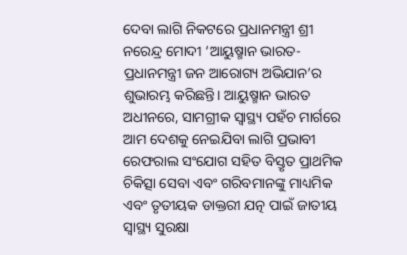ଦେବା ଲାଗି ନିକଟରେ ପ୍ରଧାନମନ୍ତ୍ରୀ ଶ୍ରୀ ନରେନ୍ଦ୍ର ମୋଦୀ ‘ଆୟୁଷ୍ମାନ ଭାରତ-ପ୍ରଧାନମନ୍ତ୍ରୀ ଜନ ଆରୋଗ୍ୟ ଅଭିଯାନ’ର ଶୁଭାରମ୍ଭ କରିଛନ୍ତି। ଆୟୁଷ୍ମାନ ଭାରତ ଅଧୀନରେ, ସାମଗ୍ରୀକ ସ୍ୱାସ୍ଥ୍ୟ ପହଁଚ ମାର୍ଗରେ ଆମ ଦେଶକୁ ନେଇଯିବା ଲାଗି ପ୍ରଭାବୀ ରେଫରାଲ ସଂଯୋଗ ସହିତ ବିସ୍ତୃତ ପ୍ରାଥମିକ ଚିକିତ୍ସା ସେବା ଏବଂ ଗରିବମାନଙ୍କୁ ମାଧ୍ୟମିକ ଏବଂ ତୃତୀୟକ ଡାକ୍ତରୀ ଯତ୍ନ ପାଇଁ ଜାତୀୟ ସ୍ୱାସ୍ଥ୍ୟ ସୁରକ୍ଷା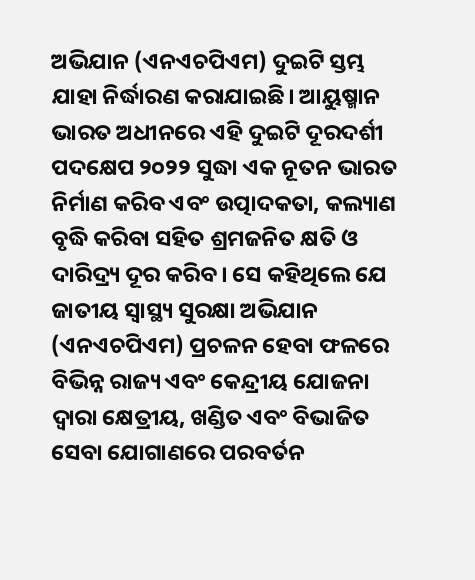ଅଭିଯାନ (ଏନଏଚପିଏମ) ଦୁଇଟି ସ୍ତମ୍ଭ ଯାହା ନିର୍ଦ୍ଧାରଣ କରାଯାଇଛି। ଆୟୁଷ୍ମାନ ଭାରତ ଅଧୀନରେ ଏହି ଦୁଇଟି ଦୂରଦର୍ଶୀ ପଦକ୍ଷେପ ୨୦୨୨ ସୁଦ୍ଧା ଏକ ନୂତନ ଭାରତ ନିର୍ମାଣ କରିବ ଏବଂ ଉତ୍ପାଦକତା, କଲ୍ୟାଣ ବୃଦ୍ଧି କରିବା ସହିତ ଶ୍ରମଜନିତ କ୍ଷତି ଓ ଦାରିଦ୍ର୍ୟ ଦୂର କରିବ। ସେ କହିଥିଲେ ଯେ ଜାତୀୟ ସ୍ୱାସ୍ଥ୍ୟ ସୁରକ୍ଷା ଅଭିଯାନ (ଏନଏଚପିଏମ) ପ୍ରଚଳନ ହେବା ଫଳରେ ବିଭିନ୍ନ ରାଜ୍ୟ ଏବଂ କେନ୍ଦ୍ରୀୟ ଯୋଜନା ଦ୍ୱାରା କ୍ଷେତ୍ରୀୟ, ଖଣ୍ଡିତ ଏବଂ ବିଭାଜିତ ସେବା ଯୋଗାଣରେ ପରବର୍ତନ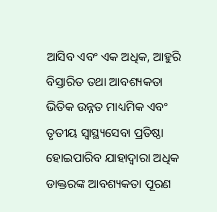ଆସିବ ଏବଂ ଏକ ଅଧିକ, ଆହୁରି ବିସ୍ତାରିତ ତଥା ଆବଶ୍ୟକତା ଭିତିକ ଉନ୍ନତ ମାଧ୍ୟମିକ ଏବଂ ତୃତୀୟ ସ୍ୱାସ୍ଥ୍ୟସେବା ପ୍ରତିଷ୍ଠା ହୋଇପାରିବ ଯାହାଦ୍ୱାରା ଅଧିକ ଡାକ୍ତରଙ୍କ ଆବଶ୍ୟକତା ପୂରଣ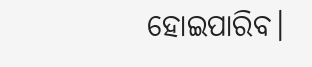ହୋଇପାରିବ।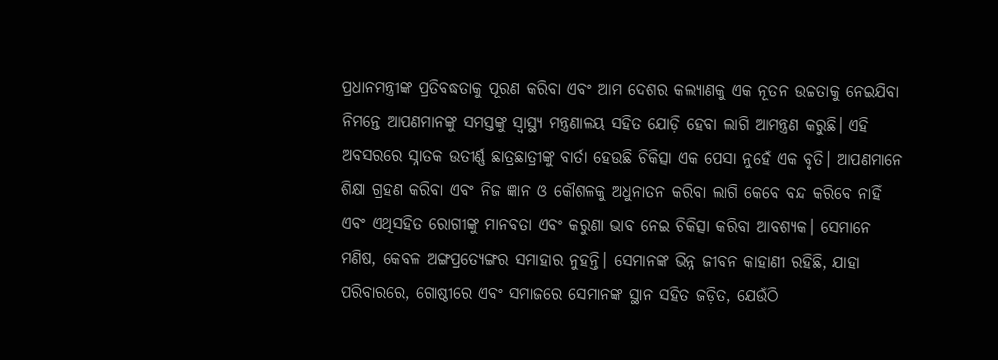ପ୍ରଧାନମନ୍ତ୍ରୀଙ୍କ ପ୍ରତିବଦ୍ଧତାକୁ ପୂରଣ କରିବା ଏବଂ ଆମ ଦେଶର କଲ୍ୟାଣକୁ ଏକ ନୂତନ ଉଚ୍ଚତାକୁ ନେଇଯିବା ନିମନ୍ତେ ଆପଣମାନଙ୍କୁ ସମସ୍ତଙ୍କୁ ସ୍ୱାସ୍ଥ୍ୟ ମନ୍ତ୍ରଣାଳୟ ସହିତ ଯୋଡ଼ି ହେବା ଲାଗି ଆମନ୍ତ୍ରଣ କରୁଛି। ଏହି ଅବସରରେ ସ୍ନାତକ ଉତୀର୍ଣ୍ଣ ଛାତ୍ରଛାତ୍ରୀଙ୍କୁ ବାର୍ତା ହେଉଛି ଚିକିତ୍ସା ଏକ ପେସା ନୁହେଁ ଏକ ବୃତି। ଆପଣମାନେ ଶିକ୍ଷା ଗ୍ରହଣ କରିବା ଏବଂ ନିଜ ଜ୍ଞାନ ଓ କୌଶଳକୁ ଅଧୁନାତନ କରିବା ଲାଗି କେବେ ବନ୍ଦ କରିବେ ନାହିଁ ଏବଂ ଏଥିସହିତ ରୋଗୀଙ୍କୁ ମାନବତା ଏବଂ କରୁଣା ଭାବ ନେଇ ଚିକିତ୍ସା କରିବା ଆବଶ୍ୟକ। ସେମାନେ ମଣିଷ, କେବଳ ଅଙ୍ଗପ୍ରତ୍ୟେଙ୍ଗର ସମାହାର ନୁହନ୍ତି। ସେମାନଙ୍କ ଭିନ୍ନ ଜୀବନ କାହାଣୀ ରହିଛି, ଯାହା ପରିବାରରେ, ଗୋଷ୍ଠୀରେ ଏବଂ ସମାଜରେ ସେମାନଙ୍କ ସ୍ଥାନ ସହିତ ଜଡ଼ିତ, ଯେଉଁଠି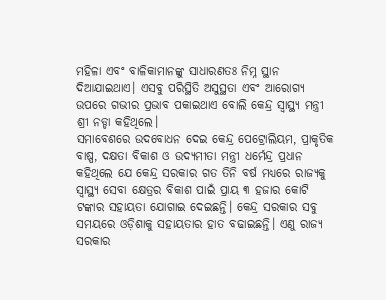ମହିଳା ଏବଂ ବାଳିକାମାନଙ୍କୁ ସାଧାରଣତଃ ନିମ୍ନ ସ୍ଥାନ ଦିଆଯାଇଥାଏ। ଏସବୁ ପରିସ୍ଥିତି ଅସୁସ୍ଥତା ଏବଂ ଆରୋଗ୍ୟ ଉପରେ ଗଭୀର ପ୍ରଭାବ ପକାଇଥାଏ ବୋଲି କେନ୍ଦ୍ର ସ୍ୱାସ୍ଥ୍ୟ ମନ୍ତ୍ରୀ ଶ୍ରୀ ନଡ୍ଡା କହିଥିଲେ।
ସମାବେଶରେ ଉଦବୋଧନ ଦେଇ କେନ୍ଦ୍ର ପେଟ୍ରୋଲିୟମ, ପ୍ରାକୃତିକ ବାଷ୍ପ, ଦକ୍ଷତା ବିକାଶ ଓ ଉଦ୍ୟମୀତା ମନ୍ତ୍ରୀ ଧର୍ମେନ୍ଦ୍ର ପ୍ରଧାନ କହିଥିଲେ ଯେ କେନ୍ଦ୍ର ସରକାର ଗତ ତିନି ବର୍ଷ ମଧ୍ୟରେ ରାଜ୍ୟକୁ ସ୍ୱାସ୍ଥ୍ୟ ସେବା କ୍ଷେତ୍ରର ବିକାଶ ପାଇଁ ପ୍ରାୟ ୩ ହଜାର କୋଟି ଟଙ୍କାର ସହାୟତା ଯୋଗାଇ ଦେଇଛନ୍ତି। କେନ୍ଦ୍ର ସରକାର ସବୁ ସମୟରେ ଓଡ଼ିଶାକୁ ସହାୟତାର ହାତ ବଢାଇଛନ୍ତି। ଏଣୁ ରାଜ୍ୟ ସରକାର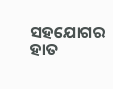ସହଯୋଗର ହାତ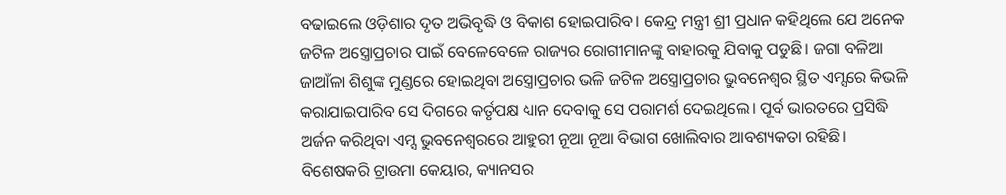ବଢାଇଲେ ଓଡ଼ିଶାର ଦୃତ ଅଭିବୃଦ୍ଧି ଓ ବିକାଶ ହୋଇପାରିବ। କେନ୍ଦ୍ର ମନ୍ତ୍ରୀ ଶ୍ରୀ ପ୍ରଧାନ କହିଥିଲେ ଯେ ଅନେକ ଜଟିଳ ଅସ୍ତ୍ରୋପ୍ରଚାର ପାଇଁ ବେଳେବେଳେ ରାଜ୍ୟର ରୋଗୀମାନଙ୍କୁ ବାହାରକୁ ଯିବାକୁ ପଡୁଛି। ଜଗା ବଳିଆ ଜାଆଁଳା ଶିଶୁଙ୍କ ମୁଣ୍ଡରେ ହୋଇଥିବା ଅସ୍ତ୍ରୋପ୍ରଚାର ଭଳି ଜଟିଳ ଅସ୍ତ୍ରୋପ୍ରଚାର ଭୁବନେଶ୍ୱର ସ୍ଥିତ ଏମ୍ସରେ କିଭଳି କରାଯାଇପାରିବ ସେ ଦିଗରେ କର୍ତୃପକ୍ଷ ଧ୍ୟାନ ଦେବାକୁ ସେ ପରାମର୍ଶ ଦେଇଥିଲେ। ପୂର୍ବ ଭାରତରେ ପ୍ରସିଦ୍ଧି ଅର୍ଜନ କରିଥିବା ଏମ୍ସ ଭୁବନେଶ୍ୱରରେ ଆହୁରୀ ନୂଆ ନୂଆ ବିଭାଗ ଖୋଲିବାର ଆବଶ୍ୟକତା ରହିଛି। ବିଶେଷକରି ଟ୍ରାଉମା କେୟାର, କ୍ୟାନସର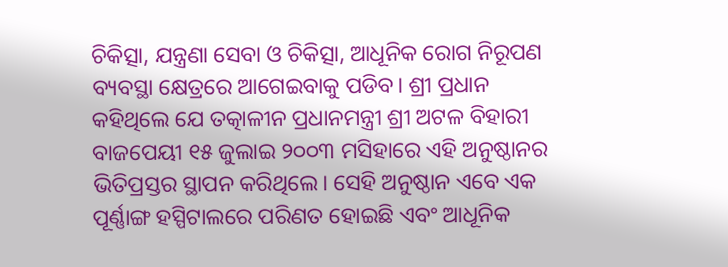ଚିକିତ୍ସା, ଯନ୍ତ୍ରଣା ସେବା ଓ ଚିକିତ୍ସା, ଆଧୂନିକ ରୋଗ ନିରୂପଣ ବ୍ୟବସ୍ଥା କ୍ଷେତ୍ରରେ ଆଗେଇବାକୁ ପଡିବ। ଶ୍ରୀ ପ୍ରଧାନ କହିଥିଲେ ଯେ ତତ୍କାଳୀନ ପ୍ରଧାନମନ୍ତ୍ରୀ ଶ୍ରୀ ଅଟଳ ବିହାରୀ ବାଜପେୟୀ ୧୫ ଜୁଲାଇ ୨୦୦୩ ମସିହାରେ ଏହି ଅନୁଷ୍ଠାନର ଭିତିପ୍ରସ୍ତର ସ୍ଥାପନ କରିଥିଲେ। ସେହି ଅନୁଷ୍ଠାନ ଏବେ ଏକ ପୂର୍ଣ୍ଣାଙ୍ଗ ହସ୍ପିଟାଲରେ ପରିଣତ ହୋଇଛି ଏବଂ ଆଧୂନିକ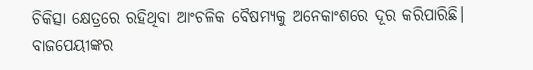ଚିକିତ୍ସା କ୍ଷେତ୍ରରେ ରହିଥିବା ଆଂଚଳିକ ବୈଷମ୍ୟକୁ ଅନେକାଂଶରେ ଦୂର କରିପାରିଛି। ବାଜପେୟୀଙ୍କର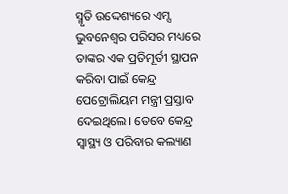ସ୍ମୃତି ଉଦ୍ଦେଶ୍ୟରେ ଏମ୍ସ ଭୁବନେଶ୍ୱର ପରିସର ମଧ୍ୟରେ ତାଙ୍କର ଏକ ପ୍ରତିମୂର୍ତୀ ସ୍ଥାପନ କରିବା ପାଇଁ କେନ୍ଦ୍ର ପେଟ୍ରୋଲିୟମ ମନ୍ତ୍ରୀ ପ୍ରସ୍ତାବ ଦେଇଥିଲେ। ତେବେ କେନ୍ଦ୍ର ସ୍ୱାସ୍ଥ୍ୟ ଓ ପରିବାର କଲ୍ୟାଣ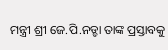ମନ୍ତ୍ରୀ ଶ୍ରୀ ଜେ.ପି.ନଡ୍ଡା ତାଙ୍କ ପ୍ରସ୍ତାବକୁ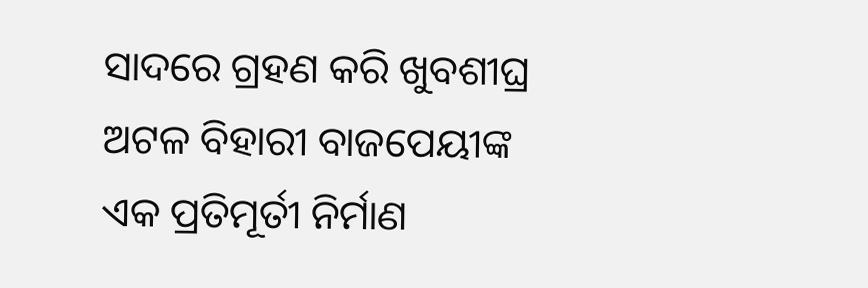ସାଦରେ ଗ୍ରହଣ କରି ଖୁବଶୀଘ୍ର ଅଟଳ ବିହାରୀ ବାଜପେୟୀଙ୍କ ଏକ ପ୍ରତିମୂର୍ତୀ ନିର୍ମାଣ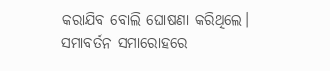କରାଯିବ ବୋଲି ଘୋଷଣା କରିଥିଲେ।
ସମାବର୍ତନ ସମାରୋହରେ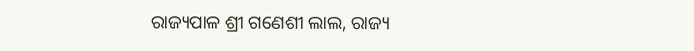ରାଜ୍ୟପାଳ ଶ୍ରୀ ଗଣେଶୀ ଲାଲ, ରାଜ୍ୟ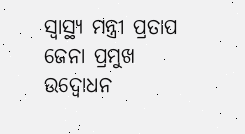ସ୍ୱାସ୍ଥ୍ୟ ମନ୍ତ୍ରୀ ପ୍ରତାପ ଜେନା ପ୍ରମୁଖ ଉଦ୍ବୋଧନ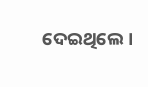ଦେଇଥିଲେ।